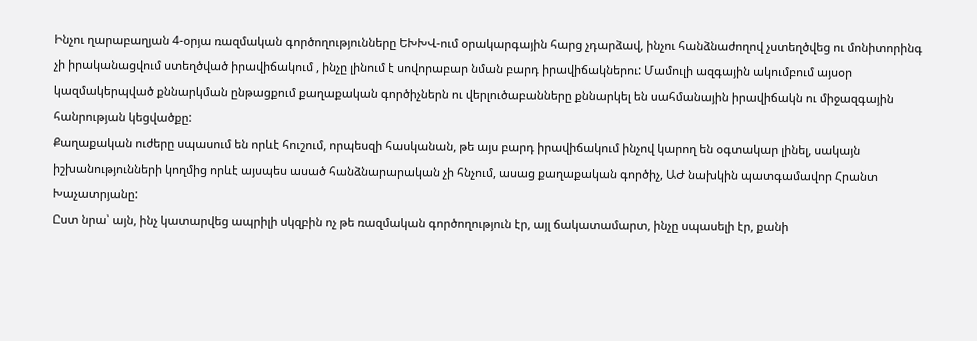Ինչու ղարաբաղյան 4-օրյա ռազմական գործողությունները ԵԽԽՎ-ում օրակարգային հարց չդարձավ, ինչու հանձնաժողով չստեղծվեց ու մոնիտորինգ չի իրականացվում ստեղծված իրավիճակում , ինչը լինում է սովորաբար նման բարդ իրավիճակներու: Մամուլի ազգային ակումբում այսօր կազմակերպված քննարկման ընթացքում քաղաքական գործիչներն ու վերլուծաբանները քննարկել են սահմանային իրավիճակն ու միջազգային հանրության կեցվածքը:
Քաղաքական ուժերը սպասում են որևէ հուշում, որպեսզի հասկանան, թե այս բարդ իրավիճակում ինչով կարող են օգտակար լինել, սակայն իշխանությունների կողմից որևէ այսպես ասած հանձնարարական չի հնչում, ասաց քաղաքական գործիչ, ԱԺ նախկին պատգամավոր Հրանտ Խաչատրյանը:
Ըստ նրա՝ այն, ինչ կատարվեց ապրիլի սկզբին ոչ թե ռազմական գործողություն էր, այլ ճակատամարտ, ինչը սպասելի էր, քանի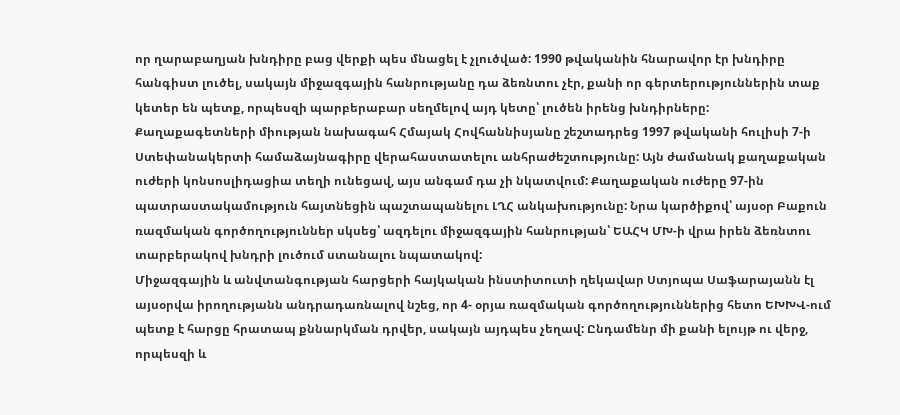որ ղարաբաղյան խնդիրը բաց վերքի պես մնացել է չլուծված: 1990 թվականին հնարավոր էր խնդիրը հանգիստ լուծել, սակայն միջազգային հանրությանը դա ձեռնտու չէր, քանի որ գերտերություններին տաք կետեր են պետք, որպեսզի պարբերաբար սեղմելով այդ կետը՝ լուծեն իրենց խնդիրները:
Քաղաքագետների միության նախագահ Հմայակ Հովհաննիսյանը շեշտադրեց 1997 թվականի հուլիսի 7-ի Ստեփանակերտի համաձայնագիրը վերահաստատելու անհրաժեշտությունը: Այն ժամանակ քաղաքական ուժերի կոնսոսլիդացիա տեղի ունեցավ, այս անգամ դա չի նկատվում: Քաղաքական ուժերը 97-ին պատրաստակամություն հայտնեցին պաշտապանելու ԼՂՀ անկախությունը: Նրա կարծիքով՝ այսօր Բաքուն ռազմական գործողություններ սկսեց՝ ազդելու միջազգային հանրության՝ ԵԱՀԿ ՄԽ-ի վրա իրեն ձեռնտու տարբերակով խնդրի լուծում ստանալու նպատակով:
Միջազգային և անվտանգության հարցերի հայկական ինստիտուտի ղեկավար Ստյոպա Սաֆարայանն էլ այսօրվա իրողությանն անդրադառնալով նշեց, որ 4- օրյա ռազմական գործողություններից հետո ԵԽԽՎ-ում պետք է հարցը հրատապ քննարկման դրվեր, սակայն այդպես չեղավ: Ընդամենր մի քանի ելույթ ու վերջ, որպեսզի և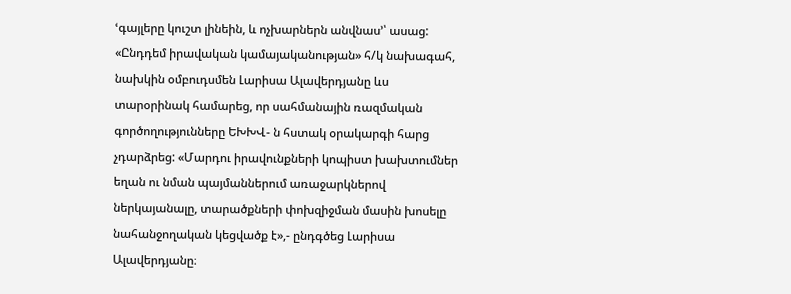ՙգայլերը կուշտ լինեին, և ոչխարներն անվնաս՚՝ ասաց:
«Ընդդեմ իրավական կամայականության» հ/կ նախագահ, նախկին օմբուդսմեն Լարիսա Ալավերդյանը ևս տարօրինակ համարեց, որ սահմանային ռազմական գործողությունները ԵԽԽՎ- ն հստակ օրակարգի հարց չդարձրեց: «Մարդու իրավունքների կոպիստ խախտումներ եղան ու նման պայմաններում առաջարկներով ներկայանալը, տարածքների փոխզիջման մասին խոսելը նահանջողական կեցվածք է»,- ընդգծեց Լարիսա Ալավերդյանը։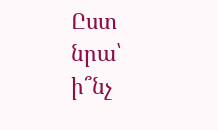Ըստ նրա՝ ի՞նչ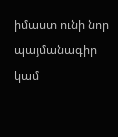իմաստ ունի նոր պայմանագիր կամ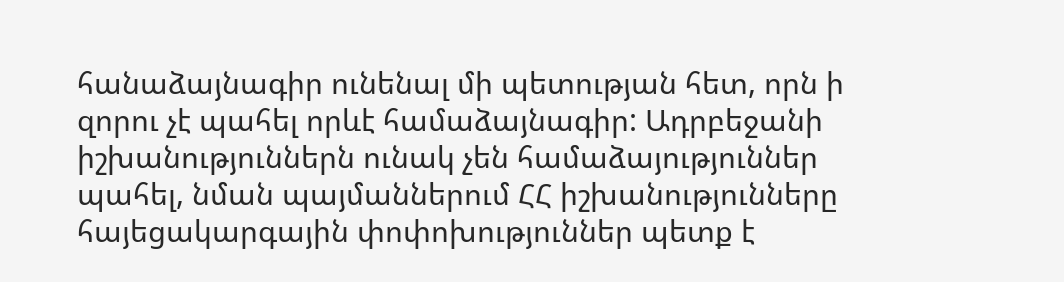հանաձայնագիր ունենալ մի պետության հետ, որն ի զորու չէ պահել որևէ համաձայնագիր: Ադրբեջանի իշխանություններն ունակ չեն համաձայություններ պահել, նման պայմաններում ՀՀ իշխանությունները հայեցակարգային փոփոխություններ պետք է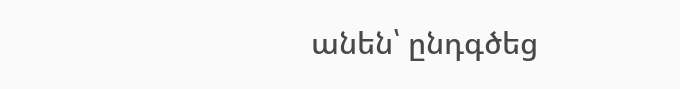անեն՝ ընդգծեց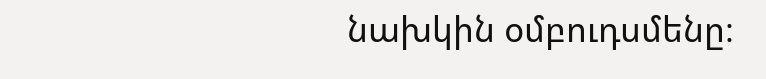նախկին օմբուդսմենը։